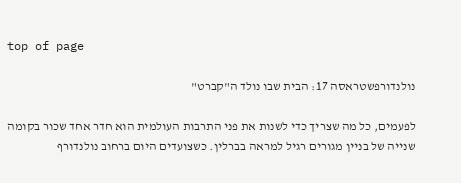top of page

נולנדורפשטראסה 17: הבית שבו נולד ה"קברט"

לפעמים, כל מה שצריך כדי לשנות את פני התרבות העולמית הוא חדר אחד שכור בקומה שנייה של בניין מגורים רגיל למראה בברלין. כשצועדים היום ברחוב נולנדורף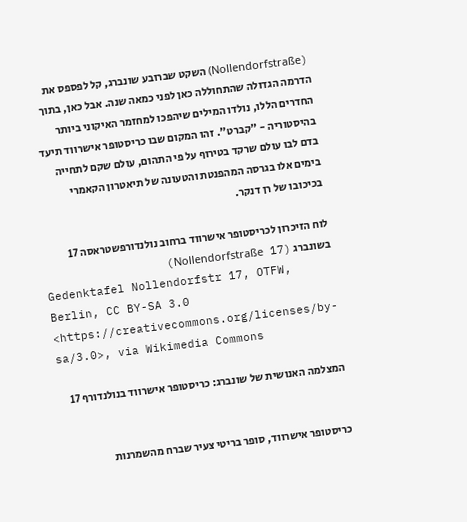(Nollendorfstraße) השקט שברובע שונברג, קל לפספס את הדרמה הגדולה שהתחוללה כאן לפני כמאה שנה. אבל כאן, בתוך החדרים הללו, נולדו המילים שיהפכו למחזמר האיקוני ביותר בהיסטוריה - "קברט". זהו המקום שבו כריסטופר אישרווד תיעד בדם לבו עולם שרקד בטירוף על פי התהום, עולם שקם לתחייה בימים אלו בגרסה המהפנטת והטעונה של תיאטרון הקאמרי בכיכובו של רן דנקר.

לוח הזיכרון לכריסטופר אישרווד ברחוב נולנדורפשטראסה 17 בשונברג (Nollendorfstraße 17)
Gedenktafel Nollendorfstr 17, OTFW, Berlin, CC BY-SA 3.0 <https://creativecommons.org/licenses/by-sa/3.0>, via Wikimedia Commons

המצלמה האנושית של שונברג: כריסטופר אישרווד בנולנדורף 17


כריסטופר אישרווד, סופר בריטי צעיר שברח מהשמרנות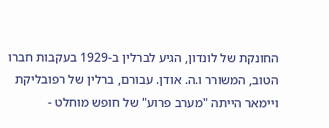החונקת של לונדון, הגיע לברלין ב-1929 בעקבות חברו הטוב, המשורר ו.ה. אודן. עבורם, ברלין של רפובליקת ויימאר הייתה "מערב פרוע" של חופש מוחלט -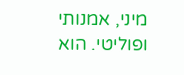מיני, אמנותי ופוליטי. הוא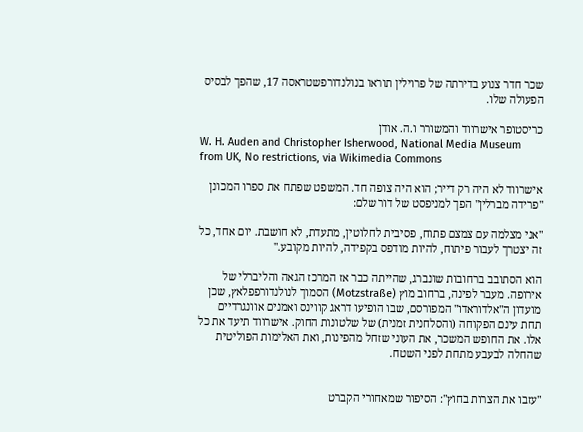שכר חדר צנוע בדירתה של פרוילין תוראו בנולנדורפשטראסה 17, שהפך לבסיס הפעולה שלו.

כריסטופר אישרווד והמשורר ו.ה. אודן
W. H. Auden and Christopher Isherwood, National Media Museum from UK, No restrictions, via Wikimedia Commons

אישרווד לא היה רק דייר; הוא היה צופה חד. המשפט שפתח את ספרו המכונן "פרידה מברלין" הפך למניפסט של דור שלם:

"אני מצלמה עם צמצם פתוח, פסיבית לחלוטין, מתעדת, לא חושבת. יום אחד, כל זה יצטרך לעבור פיתוח, להיות מודפס בקפידה, להיות מקובע."

הוא הסתובב ברחובות שונברג, שהייתה כבר אז המרכז הגאה והליברלי של אירופה. מעבר לפינה, ברחוב מוץ (Motzstraße) הסמוך לנולנדורפפלאץ, שכן מועדון ה"אלדוראדו" המפורסם, שבו הופיעו דראג קווינס ואמנים אוונגרדיים תחת עינם הפקוחה (והסלחנית זמנית) של שלטונות החוק. אישרווד תיעד את כל אלו. את החופש המשכר, את העוני שזחל מהפינות, ואת האלימות הפוליטית שהחלה לבעבע מתחת לפני השטח.


"עזבו את הצרות בחוץ": הסיפור שמאחורי הקברט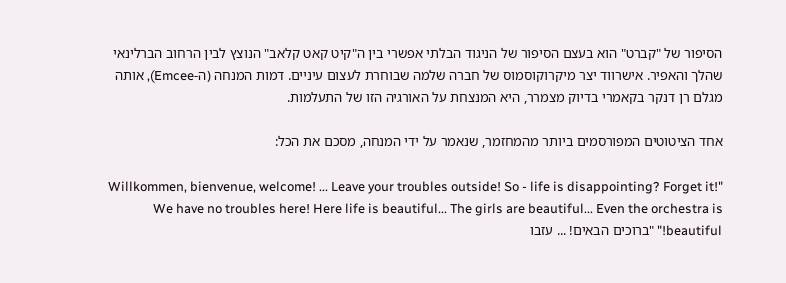הסיפור של "קברט" הוא בעצם הסיפור של הניגוד הבלתי אפשרי בין ה"קיט קאט קלאב" הנוצץ לבין הרחוב הברלינאי שהלך והאפיר. אישרווד יצר מיקרוקוסמוס של חברה שלמה שבוחרת לעצום עיניים. דמות המנחה (ה-Emcee), אותה מגלם רן דנקר בקאמרי בדיוק מצמרר, היא המנצחת על האורגיה הזו של התעלמות.

אחד הציטוטים המפורסמים ביותר מהמחזמר, שנאמר על ידי המנחה, מסכם את הכל:

"Willkommen, bienvenue, welcome! ... Leave your troubles outside! So - life is disappointing? Forget it! We have no troubles here! Here life is beautiful... The girls are beautiful... Even the orchestra is beautiful!" "ברוכים הבאים! ... עזבו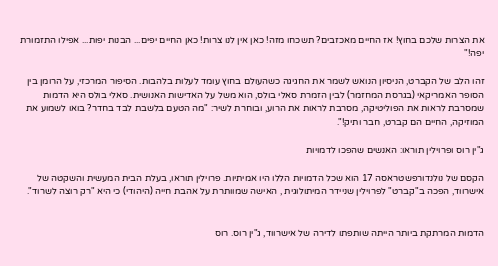את הצרות שלכם בחוץ! אז החיים מאכזבים? תשכחו מזה! כאן אין לנו צרות! כאן החיים יפים... הבנות יפות... אפילו התזמורת יפה!"

זהו הלב של הקברט, הניסיון הנואש לשמר את החגיגה כשהעולם בחוץ עומד לעלות בלהבות. הסיפור המרכזי, על הרומן בין הסופר האמריקאי (בגרסת המחזמר) לבין הזמרת סאלי בולס, הוא משל על האדישות האנושית. סאלי בולס היא הדמות שמסרבת לראות את הפוליטיקה, מסרבת לראות את הרוע, ובוחרת לשיר: "מה הטעם בלשבת לבד בחדר? בואו לשמוע את המוזיקה, החיים הם קברט, חבר ותיק!".

ג"ין רוס ופרוילין תוראו: האנשים שהפכו לדמויות

הקסם של נולנדורפשטראסה 17 הוא שכל הדמויות הללו היו אמיתיות. פרוילין תוראו, בעלת הבית המעשית והשקטה של אישרווד, הפכה ב"קברט" לפרוילין שניידר המיתולוגית , האישה שמוותרת על אהבת חייה (היהודי) כי היא "רק רוצה לשרוד".


הדמות המרתקת ביותר הייתה שותפתו לדירה של אישרווד, ג"ין רוס. רוס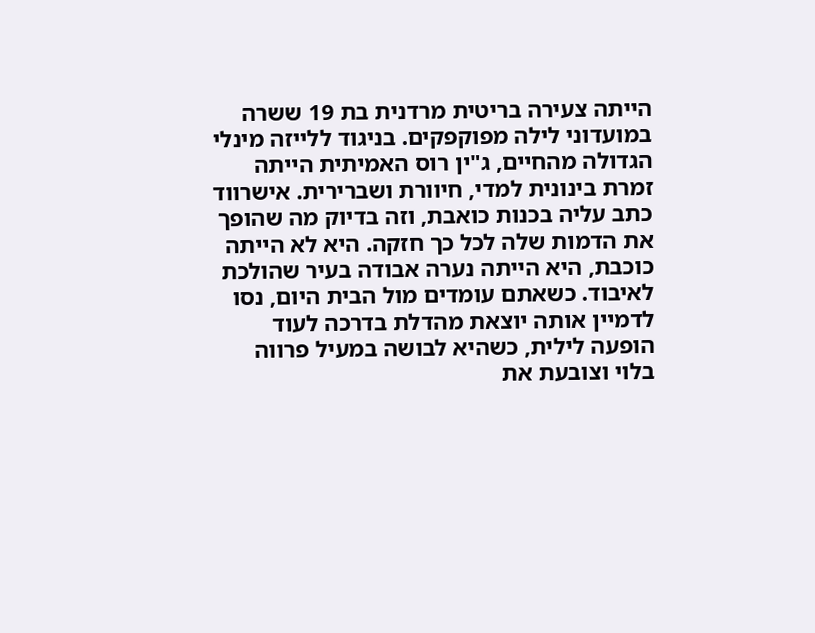הייתה צעירה בריטית מרדנית בת 19 ששרה במועדוני לילה מפוקפקים. בניגוד ללייזה מינלי הגדולה מהחיים, ג"ין רוס האמיתית הייתה זמרת בינונית למדי, חיוורת ושברירית. אישרווד כתב עליה בכנות כואבת, וזה בדיוק מה שהופך את הדמות שלה לכל כך חזקה. היא לא הייתה כוכבת, היא הייתה נערה אבודה בעיר שהולכת לאיבוד. כשאתם עומדים מול הבית היום, נסו לדמיין אותה יוצאת מהדלת בדרכה לעוד הופעה לילית, כשהיא לבושה במעיל פרווה בלוי וצובעת את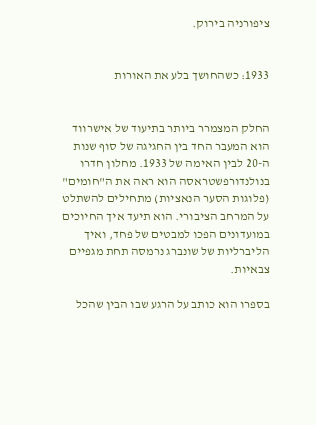ציפורניה בירוק.


1933: כשהחושך בלע את האורות


החלק המצמרר ביותר בתיעוד של אישרווד הוא המעבר החד בין החגיגה של סוף שנות ה-20 לבין האימה של 1933. מחלון חדרו בנולנדורפשטראסה הוא ראה את ה"חומים" (פלוגות הסער הנאציות) מתחילים להשתלט על המרחב הציבורי. הוא תיעד איך החיוכים במועדונים הפכו למבטים של פחד, ואיך הליברליות של שונברג נרמסה תחת מגפיים צבאיות.

בספרו הוא כותב על הרגע שבו הבין שהכל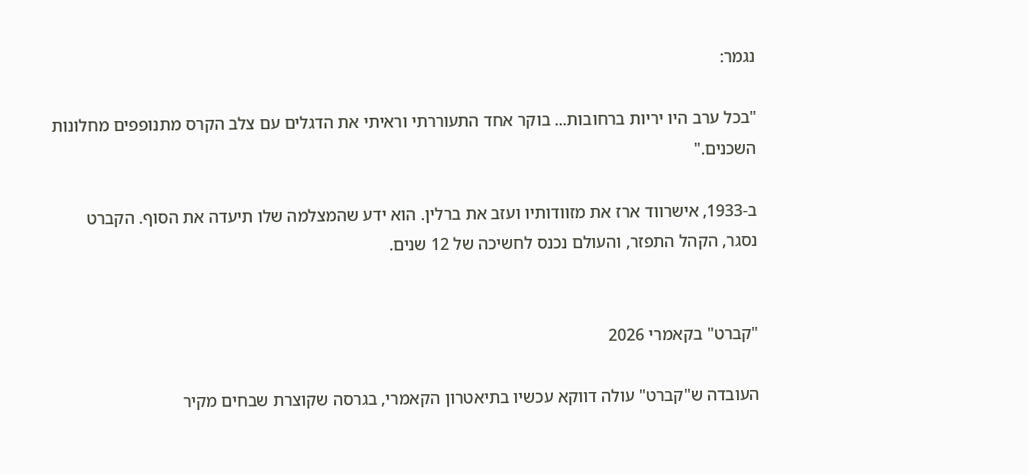נגמר:

"בכל ערב היו יריות ברחובות... בוקר אחד התעוררתי וראיתי את הדגלים עם צלב הקרס מתנופפים מחלונות השכנים."

ב-1933, אישרווד ארז את מזוודותיו ועזב את ברלין. הוא ידע שהמצלמה שלו תיעדה את הסוף. הקברט נסגר, הקהל התפזר, והעולם נכנס לחשיכה של 12 שנים.


"קברט" בקאמרי 2026

העובדה ש"קברט" עולה דווקא עכשיו בתיאטרון הקאמרי, בגרסה שקוצרת שבחים מקיר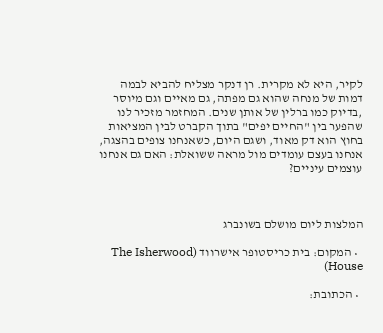לקיר, היא לא מקרית. רן דנקר מצליח להביא לבמה דמות של מנחה שהוא גם מפתה, גם מאיים וגם מיוסר ,בדיוק כמו ברלין של אותן שנים. המחזמר מזכיר לנו שהפער בין "החיים יפים" בתוך הקברט לבין המציאות בחוץ הוא דק מאוד, ושגם היום, כשאנחנו צופים בהצגה, אנחנו בעצם עומדים מול מראה ששואלת: האם גם אנחנו עוצמים עיניים?



המלצות ליום מושלם בשונברג

  • המקום: בית כריסטופר אישרווד (The Isherwood House)

  • הכתובת: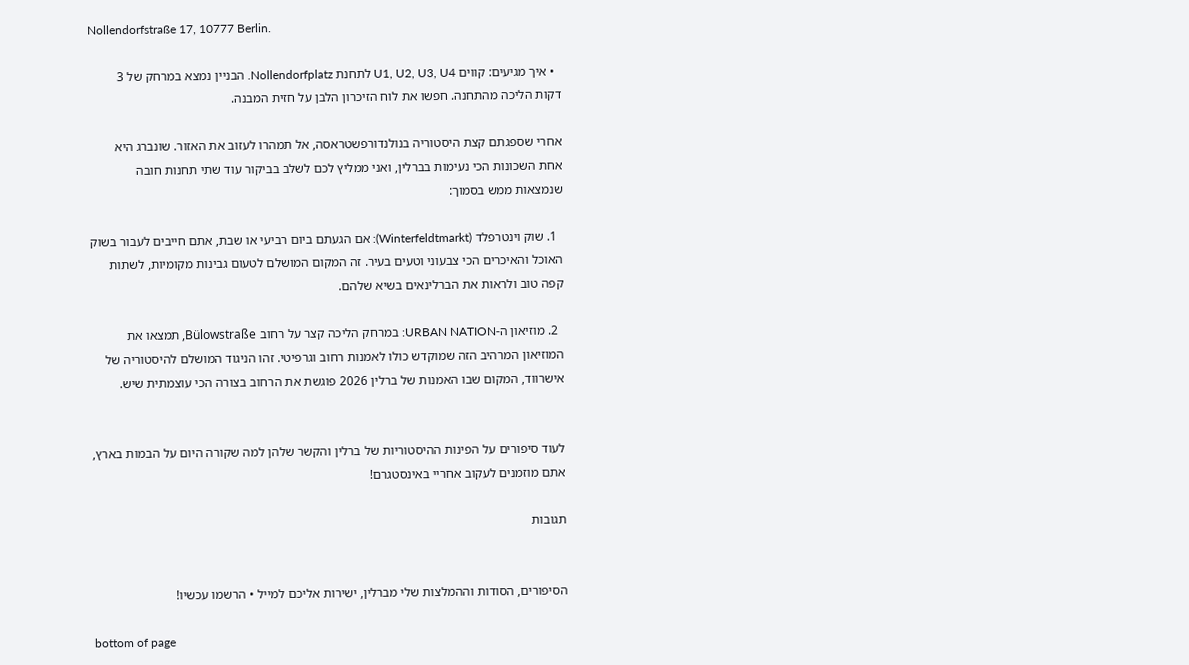Nollendorfstraße 17, 10777 Berlin.

  • איך מגיעים: קווים U1, U2, U3, U4 לתחנת Nollendorfplatz. הבניין נמצא במרחק של 3 דקות הליכה מהתחנה. חפשו את לוח הזיכרון הלבן על חזית המבנה.

אחרי שספגתם קצת היסטוריה בנולנדורפשטראסה, אל תמהרו לעזוב את האזור. שונברג היא אחת השכונות הכי נעימות בברלין, ואני ממליץ לכם לשלב בביקור עוד שתי תחנות חובה שנמצאות ממש בסמוך:

  1. שוק וינטרפלד (Winterfeldtmarkt): אם הגעתם ביום רביעי או שבת, אתם חייבים לעבור בשוק האוכל והאיכרים הכי צבעוני וטעים בעיר. זה המקום המושלם לטעום גבינות מקומיות, לשתות קפה טוב ולראות את הברלינאים בשיא שלהם.

  2. מוזיאון ה-URBAN NATION: במרחק הליכה קצר על רחוב Bülowstraße, תמצאו את המוזיאון המרהיב הזה שמוקדש כולו לאמנות רחוב וגרפיטי. זהו הניגוד המושלם להיסטוריה של אישרווד, המקום שבו האמנות של ברלין 2026 פוגשת את הרחוב בצורה הכי עוצמתית שיש.


לעוד סיפורים על הפינות ההיסטוריות של ברלין והקשר שלהן למה שקורה היום על הבמות בארץ, אתם מוזמנים לעקוב אחריי באינסטגרם!

תגובות


הסיפורים, הסודות וההמלצות שלי מברלין, ישירות אליכם למייל • הרשמו עכשיו!

bottom of page